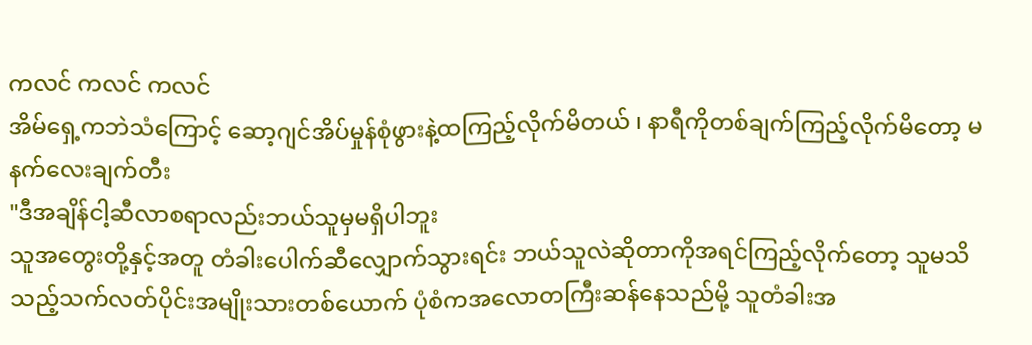ကလင် ကလင် ကလင်
အိမ်ရှေ့ကဘဲသံကြောင့် ဆော့ဂျင်အိပ်မှုန်စုံဖွားနဲ့ထကြည့်လိုက်မိတယ် ၊ နာရီကိုတစ်ချက်ကြည့်လိုက်မိတော့ မနက်လေးချက်တီး
"ဒီအချိန်ငါ့ဆီလာစရာလည်းဘယ်သူမှမရှိပါဘူး
သူအတွေးတို့နှင့်အတူ တံခါးပေါက်ဆီလျှောက်သွားရင်း ဘယ်သူလဲဆိုတာကိုအရင်ကြည့်လိုက်တော့ သူမသိသည့်သက်လတ်ပိုင်းအမျိုးသားတစ်ယောက် ပုံစံကအလောတကြီးဆန်နေသည်မို့ သူတံခါးအ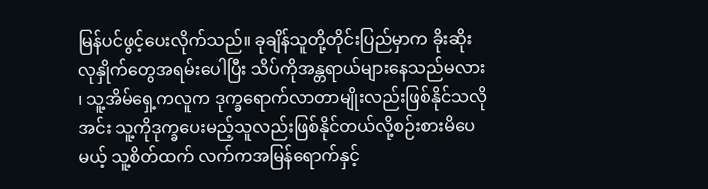မြန်ပင်ဖွင့်ပေးလိုက်သည်။ ခုချိန်သူတို့တိုင်းပြည်မှာက ခိုးဆိုးလုနှိုက်တွေအရမ်းပေါပြီး သိပ်ကိုအန္တရာယ်များနေသည်မလား ၊ သူ့အိမ်ရှေ့ကလူက ဒုက္ခရောက်လာတာမျိုးလည်းဖြစ်နိုင်သလို အင်း သူ့ကိုဒုက္ခပေးမည့်သူလည်းဖြစ်နိုင်တယ်လို့စဉ်းစားမိပေမယ့် သူ့စိတ်ထက် လက်ကအမြန်ရောက်နှင့်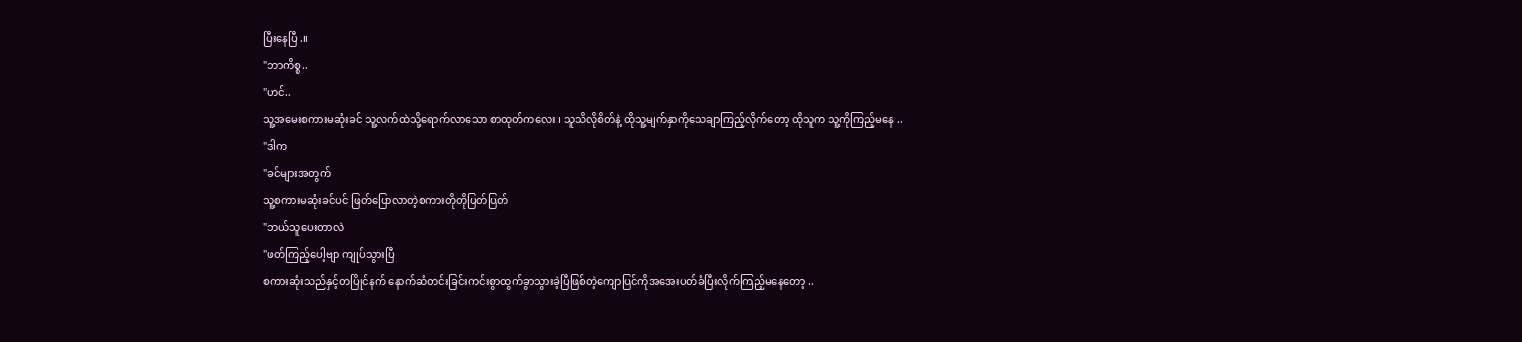ပြီးနေပြီ.။
"ဘာကိစ္စ..
"ဟင်..
သူ့အမေးစကားမဆုံးခင် သူ့လက်ထဲသို့ရောက်လာသော စာထုတ်ကလေး ၊ သူသိလိုစိတ်နဲ့ ထိုသူ့မျက်နှာကိုသေချာကြည့်လိုက်တော့ ထိုသူက သူ့ကိုကြည့်မနေ ..
"ဒါက
"ခင်များအတွက်
သူ့စကားမဆုံးခင်ပင် ဖြတ်ပြောလာတဲ့စကားတိုတိုပြတ်ပြတ်
"ဘယ်သူပေးတာလဲ
"ဖတ်ကြည့်ပေါ့ဗျာ ကျုပ်သွားပြီ
စကားဆုံးသည်နှင့်တပြိုင်နက် နောက်ဆံတင်းခြင်းကင်းစွာထွက်ခွာသွားခဲ့ပြီဖြစ်တဲ့ကျောပြင်ကိုအအေးပတ်ခံပြီးလိုက်ကြည့်မနေတော့ ..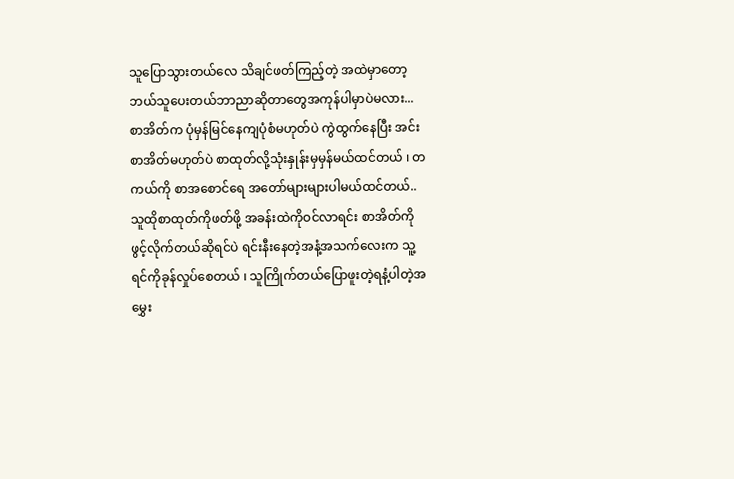သူပြောသွားတယ်လေ သိချင်ဖတ်ကြည့်တဲ့ အထဲမှာတော့ဘယ်သူပေးတယ်ဘာညာဆိုတာတွေအကုန်ပါမှာပဲမလား...
စာအိတ်က ပုံမှန်မြင်နေကျပုံစံမဟုတ်ပဲ ကွဲထွက်နေပြီး အင်း စာအိတ်မဟုတ်ပဲ စာထုတ်လို့သုံးနှုန်းမှမှန်မယ်ထင်တယ် ၊ တကယ်ကို စာအစောင်ရေ အတော်များများပါမယ်ထင်တယ်..
သူထိုစာထုတ်ကိုဖတ်ဖို့ အခန်းထဲကိုဝင်လာရင်း စာအိတ်ကိုဖွင့်လိုက်တယ်ဆိုရင်ပဲ ရင်းနီးနေတဲ့အနံ့အသက်လေးက သူ့ရင်ကိုခုန်လှုပ်စေတယ် ၊ သူကြိုက်တယ်ပြောဖူးတဲ့ရနံ့ပါတဲ့အမွှေး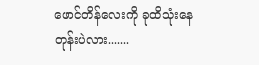ဖောင်တိန်လေးကို ခုထိသုံးနေတုန်းပဲလား.......